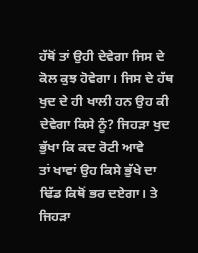ਹੱਥੋਂ ਤਾਂ ਉਹੀ ਦੇਵੇਗਾ ਜਿਸ ਦੇ ਕੋਲ ਕੁਝ ਹੋਵੇਗਾ। ਜਿਸ ਦੇ ਹੱਥ
ਖੁਦ ਦੇ ਹੀ ਖਾਲੀ ਹਨ ਉਹ ਕੀ ਦੇਵੇਗਾ ਕਿਸੇ ਨੂੰ? ਜਿਹੜਾ ਖੁਦ ਭੁੱਖਾ ਕਿ ਕਦ ਰੋਟੀ ਆਵੇ
ਤਾਂ ਖਾਵਾਂ ਉਹ ਕਿਸੇ ਭੁੱਖੇ ਦਾ ਢਿੱਡ ਕਿਥੋਂ ਭਰ ਦਏਗਾ। ਤੇ ਜਿਹੜਾ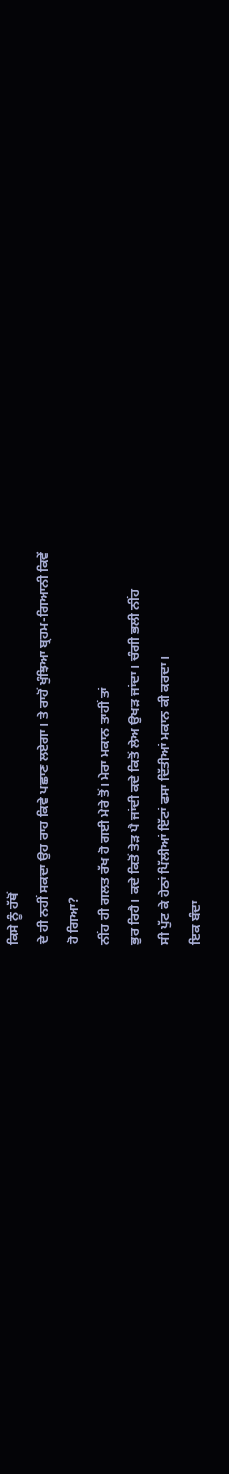ਕਿਸੇ ਨੂੰ ਹੱਥੋਂ
ਦੇ ਹੀ ਨਹੀਂ ਸਕਦਾ ਉਹ ਰਾਹ ਕਿਵੇ ਪਛਾਣ ਲਏਗਾ। ਤੇ ਰਾਹੋਂ ਖੁੰਝਿਆ ਬ੍ਰਹਮ-ਗਿਆਨੀ ਕਿਵੇਂ
ਹੋ ਗਿਆ?
ਨੀਂਹ ਹੀ ਗਲਤ ਰੱਖ ਹੋ ਗਈ ਮੇਰੇ ਤੋਂ। ਮੇਰਾ ਮਕਾਨ ਤਾਹੀਂ ਤਾਂ
ਭੁਰ ਰਿਹੈ। ਕਦੇ ਕਿਤੋਂ ਤੇੜ ਪੈ ਜਾਂਦੀ ਕਦੇ ਕਿਤੋਂ ਲੇਅ ਉਖੜ ਜਾਂਦਾ। ਚੰਗੀ ਭਲੀ ਨੀਂਹ
ਸੀ ਪੁੱਟ ਕੇ ਹੇਠਾਂ ਪਿੱਲੀਆਂ ਇੱਟਾਂ ਫਸਾ ਦਿੱਤੀਆਂ ਮਕਾਨ ਕੀ ਕਰਦਾ।
ਇਕ ਬੰਦਾ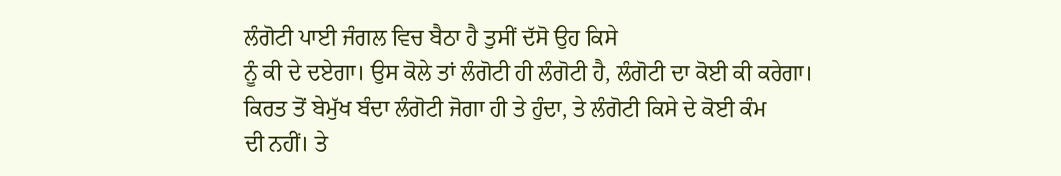ਲੰਗੋਟੀ ਪਾਈ ਜੰਗਲ ਵਿਚ ਬੈਠਾ ਹੈ ਤੁਸੀਂ ਦੱਸੋ ਉਹ ਕਿਸੇ
ਨੂੰ ਕੀ ਦੇ ਦਏਗਾ। ਉਸ ਕੋਲੇ ਤਾਂ ਲੰਗੋਟੀ ਹੀ ਲੰਗੋਟੀ ਹੈ, ਲੰਗੋਟੀ ਦਾ ਕੋਈ ਕੀ ਕਰੇਗਾ।
ਕਿਰਤ ਤੋਂ ਬੇਮੁੱਖ ਬੰਦਾ ਲੰਗੋਟੀ ਜੋਗਾ ਹੀ ਤੇ ਹੁੰਦਾ, ਤੇ ਲੰਗੋਟੀ ਕਿਸੇ ਦੇ ਕੋਈ ਕੰਮ
ਦੀ ਨਹੀਂ। ਤੇ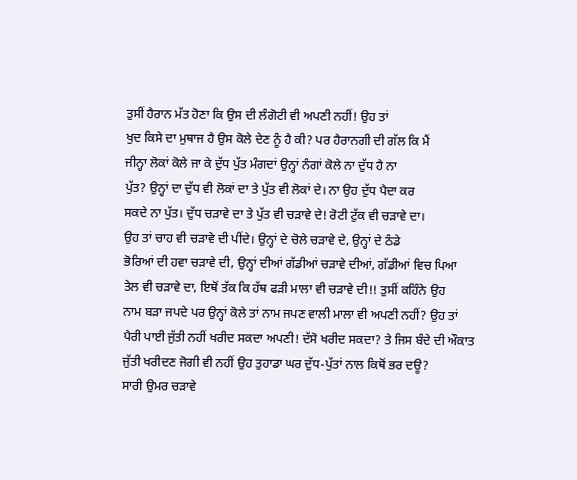ਤੁਸੀਂ ਹੈਰਾਨ ਮੱਤ ਹੋਣਾ ਕਿ ਉਸ ਦੀ ਲੰਗੋਟੀ ਵੀ ਅਪਣੀ ਨਹੀਂ! ਉਹ ਤਾਂ
ਖੁਦ ਕਿਸੇ ਦਾ ਮੁਥਾਜ ਹੈ ਉਸ ਕੋਲੇ ਦੇਣ ਨੂੰ ਹੈ ਕੀ? ਪਰ ਹੈਰਾਨਗੀ ਦੀ ਗੱਲ ਕਿ ਮੈਂ
ਜੀਨ੍ਹਾ ਲੋਕਾਂ ਕੋਲੇ ਜਾ ਕੇ ਦੁੱਧ ਪੁੱਤ ਮੰਗਦਾਂ ਉਨ੍ਹਾਂ ਨੰਗਾਂ ਕੋਲੇ ਨਾ ਦੁੱਧ ਹੈ ਨਾ
ਪੁੱਤ? ਉਨ੍ਹਾਂ ਦਾ ਦੁੱਧ ਵੀ ਲੋਕਾਂ ਦਾ ਤੇ ਪੁੱਤ ਵੀ ਲੋਕਾਂ ਦੇ। ਨਾ ਉਹ ਦੁੱਧ ਪੈਦਾ ਕਰ
ਸਕਦੇ ਨਾ ਪੁੱਤ। ਦੁੱਧ ਚੜਾਵੇ ਦਾ ਤੇ ਪੁੱਤ ਵੀ ਚੜਾਵੇ ਦੇ! ਰੋਟੀ ਟੁੱਕ ਵੀ ਚੜਾਵੇ ਦਾ।
ਉਹ ਤਾਂ ਚਾਹ ਵੀ ਚੜਾਵੇ ਦੀ ਪੀਂਦੇ। ਉਨ੍ਹਾਂ ਦੇ ਚੋਲੇ ਚੜਾਵੇ ਦੇ, ਉਨ੍ਹਾਂ ਦੇ ਠੰਡੇ
ਭੋਰਿਆਂ ਦੀ ਹਵਾ ਚੜਾਵੇ ਦੀ, ਉਨ੍ਹਾਂ ਦੀਆਂ ਗੱਡੀਆਂ ਚੜਾਵੇ ਦੀਆਂ, ਗੱਡੀਆਂ ਵਿਚ ਪਿਆ
ਤੇਲ ਵੀ ਚੜਾਵੇ ਦਾ, ਇਥੋਂ ਤੱਕ ਕਿ ਹੱਥ ਫੜੀ ਮਾਲਾ ਵੀ ਚੜਾਵੇ ਦੀ!! ਤੁਸੀਂ ਕਹਿੰਨੇ ਉਹ
ਨਾਮ ਬੜਾ ਜਪਦੇ ਪਰ ਉਨ੍ਹਾਂ ਕੋਲੇ ਤਾਂ ਨਾਮ ਜਪਣ ਵਾਲੀ ਮਾਲਾ ਵੀ ਅਪਣੀ ਨਹੀਂ? ਉਹ ਤਾਂ
ਪੈਰੀ ਪਾਈ ਜੁੱਤੀ ਨਹੀਂ ਖਰੀਦ ਸਕਦਾ ਅਪਣੀ! ਦੱਸੋ ਖਰੀਦ ਸਕਦਾ? ਤੇ ਜਿਸ ਬੰਦੇ ਦੀ ਔਕਾਤ
ਜੁੱਤੀ ਖਰੀਦਣ ਜੋਗੀ ਵੀ ਨਹੀਂ ਉਹ ਤੁਹਾਡਾ ਘਰ ਦੁੱਧ-ਪੁੱਤਾਂ ਨਾਲ ਕਿਥੋਂ ਭਰ ਦਊ?
ਸਾਰੀ ਉਮਰ ਚੜਾਵੇ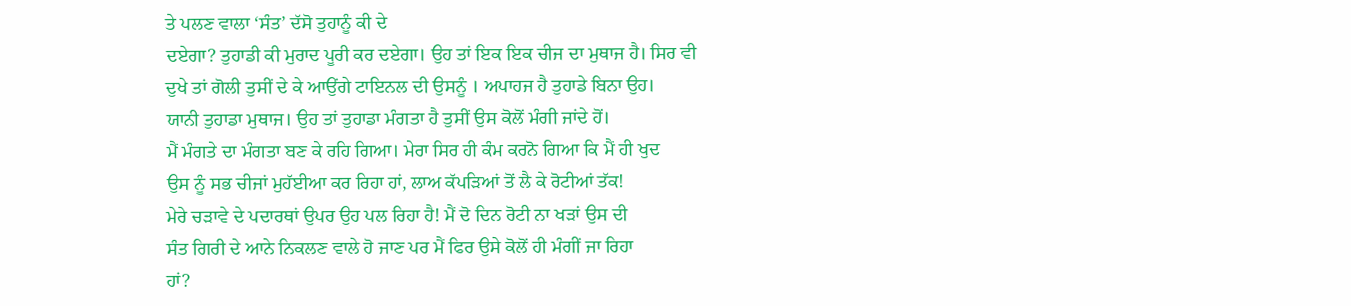ਤੇ ਪਲਣ ਵਾਲਾ ‘ਸੰਤ’ ਦੱਸੋ ਤੁਹਾਨੂੰ ਕੀ ਦੇ
ਦਏਗਾ? ਤੁਹਾਡੀ ਕੀ ਮੁਰਾਦ ਪੂਰੀ ਕਰ ਦਏਗਾ। ਉਹ ਤਾਂ ਇਕ ਇਕ ਚੀਜ ਦਾ ਮੁਥਾਜ ਹੈ। ਸਿਰ ਵੀ
ਦੁਖੇ ਤਾਂ ਗੋਲੀ ਤੁਸੀਂ ਦੇ ਕੇ ਆਉਂਗੇ ਟਾਇਨਲ ਦੀ ਉਸਨੂੰ । ਅਪਾਹਜ ਹੈ ਤੁਹਾਡੇ ਬਿਨਾ ਉਹ।
ਯਾਨੀ ਤੁਹਾਡਾ ਮੁਥਾਜ। ਉਹ ਤਾਂ ਤੁਹਾਡਾ ਮੰਗਤਾ ਹੈ ਤੁਸੀਂ ਉਸ ਕੋਲੋਂ ਮੰਗੀ ਜਾਂਦੇ ਹੋਂ।
ਮੈਂ ਮੰਗਤੇ ਦਾ ਮੰਗਤਾ ਬਣ ਕੇ ਰਹਿ ਗਿਆ। ਮੇਰਾ ਸਿਰ ਹੀ ਕੰਮ ਕਰਨੋ ਗਿਆ ਕਿ ਮੈਂ ਹੀ ਖੁਦ
ਉਸ ਨੂੰ ਸਭ ਚੀਜਾਂ ਮੁਹੱਈਆ ਕਰ ਰਿਹਾ ਹਾਂ, ਲਾਅ ਕੱਪੜਿਆਂ ਤੋਂ ਲੈ ਕੇ ਰੋਟੀਆਂ ਤੱਕ!
ਮੇਰੇ ਚੜਾਵੇ ਦੇ ਪਦਾਰਥਾਂ ਉਪਰ ਉਹ ਪਲ ਰਿਹਾ ਹੈ! ਮੈਂ ਦੋ ਦਿਨ ਰੋਟੀ ਨਾ ਖੜਾਂ ਉਸ ਦੀ
ਸੰਤ ਗਿਰੀ ਦੇ ਆਨੇ ਨਿਕਲਣ ਵਾਲੇ ਹੋ ਜਾਣ ਪਰ ਮੈਂ ਫਿਰ ਉਸੇ ਕੋਲੋਂ ਹੀ ਮੰਗੀਂ ਜਾ ਰਿਹਾ
ਹਾਂ?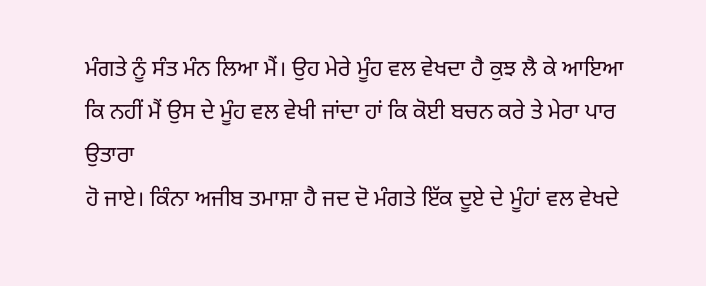ਮੰਗਤੇ ਨੂੰ ਸੰਤ ਮੰਨ ਲਿਆ ਮੈਂ। ਉਹ ਮੇਰੇ ਮੂੰਹ ਵਲ ਵੇਖਦਾ ਹੈ ਕੁਝ ਲੈ ਕੇ ਆਇਆ
ਕਿ ਨਹੀਂ ਮੈਂ ਉਸ ਦੇ ਮੂੰਹ ਵਲ ਵੇਖੀ ਜਾਂਦਾ ਹਾਂ ਕਿ ਕੋਈ ਬਚਨ ਕਰੇ ਤੇ ਮੇਰਾ ਪਾਰ ਉਤਾਰਾ
ਹੋ ਜਾਏ। ਕਿੰਨਾ ਅਜੀਬ ਤਮਾਸ਼ਾ ਹੈ ਜਦ ਦੋ ਮੰਗਤੇ ਇੱਕ ਦੂਏ ਦੇ ਮੂੰਹਾਂ ਵਲ ਵੇਖਦੇ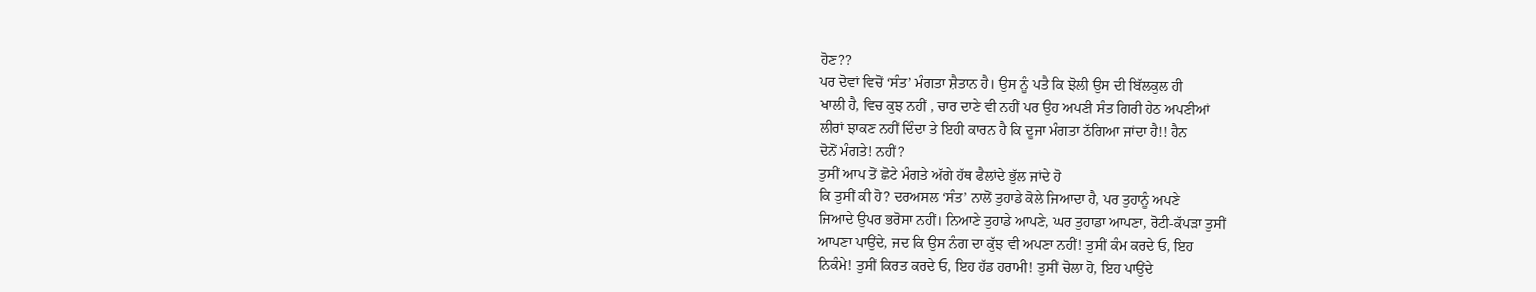ਹੋਣ??
ਪਰ ਦੋਵਾਂ ਵਿਚੋਂ ‘ਸੰਤ’ ਮੰਗਤਾ ਸ਼ੈਤਾਨ ਹੈ। ਉਸ ਨੂੰ ਪਤੈ ਕਿ ਝੋਲੀ ਉਸ ਦੀ ਬਿੱਲਕੁਲ ਹੀ
ਖਾਲੀ ਹੈ, ਵਿਚ ਕੁਝ ਨਹੀਂ , ਚਾਰ ਦਾਣੇ ਵੀ ਨਹੀਂ ਪਰ ਉਹ ਅਪਣੀ ਸੰਤ ਗਿਰੀ ਹੇਠ ਅਪਣੀਆਂ
ਲੀਰਾਂ ਝਾਕਣ ਨਹੀਂ ਦਿੰਦਾ ਤੇ ਇਹੀ ਕਾਰਨ ਹੈ ਕਿ ਦੂਜਾ ਮੰਗਤਾ ਠੱਗਿਆ ਜਾਂਦਾ ਹੈ!! ਹੈਨ
ਦੋਨੋਂ ਮੰਗਤੇ! ਨਹੀਂ?
ਤੁਸੀਂ ਆਪ ਤੋਂ ਛੋਟੇ ਮੰਗਤੇ ਅੱਗੇ ਹੱਥ ਫੈਲਾਂਦੇ ਭੁੱਲ ਜਾਂਦੇ ਹੋ
ਕਿ ਤੁਸੀਂ ਕੀ ਹੋ? ਦਰਅਸਲ ‘ਸੰਤ’ ਨਾਲੋਂ ਤੁਹਾਡੇ ਕੋਲੇ ਜਿਆਦਾ ਹੈ, ਪਰ ਤੁਹਾਨੂੰ ਅਪਣੇ
ਜਿਆਦੇ ਉਪਰ ਭਰੋਸਾ ਨਹੀਂ। ਨਿਆਣੇ ਤੁਹਾਡੇ ਆਪਣੇ, ਘਰ ਤੁਹਾਡਾ ਆਪਣਾ, ਰੋਟੀ-ਕੱਪੜਾ ਤੁਸੀਂ
ਆਪਣਾ ਪਾਉਂਦੇ, ਜਦ ਕਿ ਉਸ ਨੰਗ ਦਾ ਕੁੱਝ ਵੀ ਅਪਣਾ ਨਹੀਂ! ਤੁਸੀਂ ਕੰਮ ਕਰਦੇ ਓ, ਇਹ
ਨਿਕੰਮੇ! ਤੁਸੀਂ ਕਿਰਤ ਕਰਦੇ ਓ, ਇਹ ਹੱਡ ਹਰਾਮੀ! ਤੁਸੀਂ ਚੋਲਾ ਹੋ, ਇਹ ਪਾਉਂਦੇ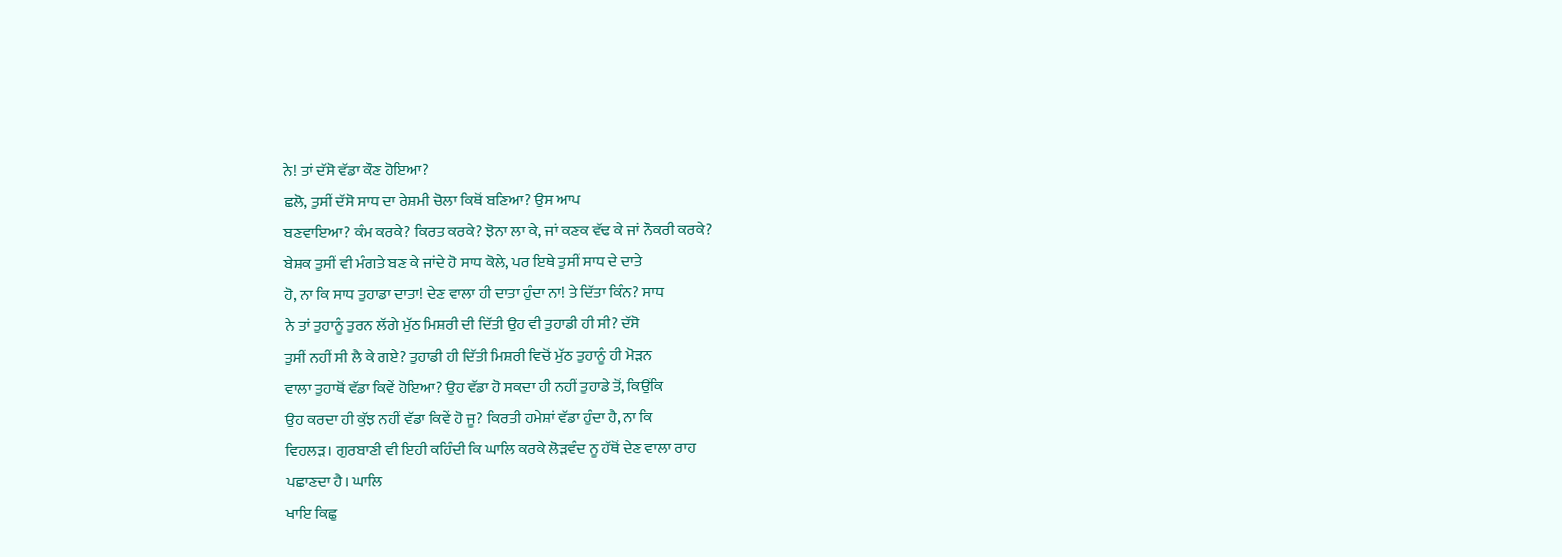ਨੇ! ਤਾਂ ਦੱਸੋ ਵੱਡਾ ਕੌਣ ਹੋਇਆ?
ਛਲੋ, ਤੁਸੀਂ ਦੱਸੋ ਸਾਧ ਦਾ ਰੇਸ਼ਮੀ ਚੋਲਾ ਕਿਥੋਂ ਬਣਿਆ? ਉਸ ਆਪ
ਬਣਵਾਇਆ? ਕੰਮ ਕਰਕੇ? ਕਿਰਤ ਕਰਕੇ? ਝੋਨਾ ਲਾ ਕੇ, ਜਾਂ ਕਣਕ ਵੱਢ ਕੇ ਜਾਂ ਨੌਕਰੀ ਕਰਕੇ?
ਬੇਸ਼ਕ ਤੁਸੀਂ ਵੀ ਮੰਗਤੇ ਬਣ ਕੇ ਜਾਂਦੇ ਹੋ ਸਾਧ ਕੋਲੇ, ਪਰ ਇਥੇ ਤੁਸੀਂ ਸਾਧ ਦੇ ਦਾਤੇ
ਹੋ, ਨਾ ਕਿ ਸਾਧ ਤੁਹਾਡਾ ਦਾਤਾ! ਦੇਣ ਵਾਲਾ ਹੀ ਦਾਤਾ ਹੁੰਦਾ ਨਾ! ਤੇ ਦਿੱਤਾ ਕਿੰਨ? ਸਾਧ
ਨੇ ਤਾਂ ਤੁਹਾਨੂੰ ਤੁਰਨ ਲੱਗੇ ਮੁੱਠ ਮਿਸ਼ਰੀ ਦੀ ਦਿੱਤੀ ਉਹ ਵੀ ਤੁਹਾਡੀ ਹੀ ਸੀ? ਦੱਸੋ
ਤੁਸੀਂ ਨਹੀਂ ਸੀ ਲੈ ਕੇ ਗਏ? ਤੁਹਾਡੀ ਹੀ ਦਿੱਤੀ ਮਿਸ਼ਰੀ ਵਿਚੋਂ ਮੁੱਠ ਤੁਹਾਨੂੰ ਹੀ ਮੋੜਨ
ਵਾਲਾ ਤੁਹਾਥੋਂ ਵੱਡਾ ਕਿਵੇਂ ਹੋਇਆ? ਉਹ ਵੱਡਾ ਹੋ ਸਕਦਾ ਹੀ ਨਹੀਂ ਤੁਹਾਡੇ ਤੋਂ, ਕਿਉਂਕਿ
ਉਹ ਕਰਦਾ ਹੀ ਕੁੱਝ ਨਹੀਂ ਵੱਡਾ ਕਿਵੇਂ ਹੋ ਜੂ? ਕਿਰਤੀ ਹਮੇਸ਼ਾਂ ਵੱਡਾ ਹੁੰਦਾ ਹੈ, ਨਾ ਕਿ
ਵਿਹਲੜ। ਗੁਰਬਾਣੀ ਵੀ ਇਹੀ ਕਹਿੰਦੀ ਕਿ ਘਾਲਿ ਕਰਕੇ ਲੋੜਵੰਦ ਨੂ ਹੱਥੋਂ ਦੇਣ ਵਾਲਾ ਰਾਹ
ਪਛਾਣਦਾ ਹੈ। ਘਾਲਿ
ਖਾਇ ਕਿਛੁ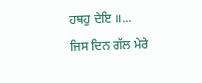ਹਥਹੁ ਦੇਇ ॥...
ਜਿਸ ਦਿਨ ਗੱਲ ਮੇਰੇ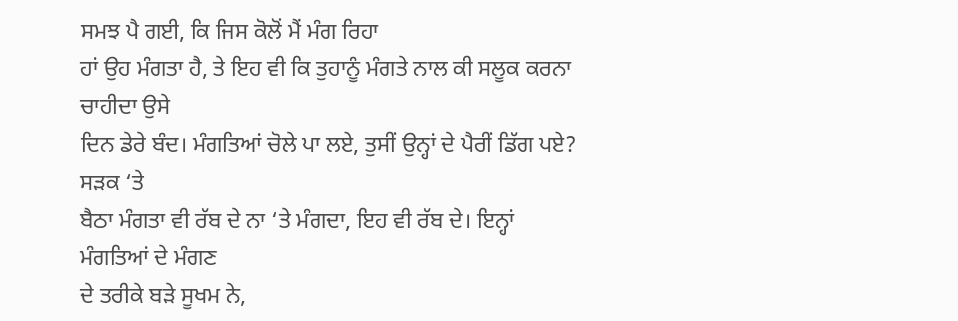ਸਮਝ ਪੈ ਗਈ, ਕਿ ਜਿਸ ਕੋਲੋਂ ਮੈਂ ਮੰਗ ਰਿਹਾ
ਹਾਂ ਉਹ ਮੰਗਤਾ ਹੈ, ਤੇ ਇਹ ਵੀ ਕਿ ਤੁਹਾਨੂੰ ਮੰਗਤੇ ਨਾਲ ਕੀ ਸਲੂਕ ਕਰਨਾ ਚਾਹੀਦਾ ਉਸੇ
ਦਿਨ ਡੇਰੇ ਬੰਦ। ਮੰਗਤਿਆਂ ਚੋਲੇ ਪਾ ਲਏ, ਤੁਸੀਂ ਉਨ੍ਹਾਂ ਦੇ ਪੈਰੀਂ ਡਿੱਗ ਪਏ? ਸੜਕ ‘ਤੇ
ਬੈਠਾ ਮੰਗਤਾ ਵੀ ਰੱਬ ਦੇ ਨਾ ‘ਤੇ ਮੰਗਦਾ, ਇਹ ਵੀ ਰੱਬ ਦੇ। ਇਨ੍ਹਾਂ ਮੰਗਤਿਆਂ ਦੇ ਮੰਗਣ
ਦੇ ਤਰੀਕੇ ਬੜੇ ਸੂਖਮ ਨੇ,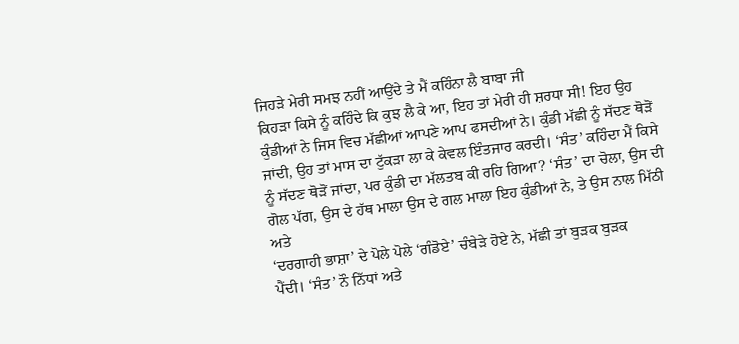ਜਿਹੜੇ ਮੇਰੀ ਸਮਝ ਨਹੀਂ ਆਉਂਦੇ ਤੇ ਮੈਂ ਕਹਿੰਨਾ ਲੈ ਬਾਬਾ ਜੀ
ਕਿਹੜਾ ਕਿਸੇ ਨੂੰ ਕਹਿੰਦੇ ਕਿ ਕੁਝ ਲੈ ਕੇ ਆ, ਇਹ ਤਾਂ ਮੇਰੀ ਹੀ ਸ਼ਰਧਾ ਸੀ! ਇਹ ਉਹ
ਕੁੰਡੀਆਂ ਨੇ ਜਿਸ ਵਿਚ ਮੱਛੀਆਂ ਆਪਣੇ ਆਪ ਫਸਦੀਆਂ ਨੇ। ਕੁੰਡੀ ਮੱਛੀ ਨੂੰ ਸੱਦਣ ਥੋੜੋਂ
ਜਾਂਦੀ, ਉਹ ਤਾਂ ਮਾਸ ਦਾ ਟੁੱਕੜਾ ਲਾ ਕੇ ਕੇਵਲ ਇੰਤਜਾਰ ਕਰਦੀ। ‘ਸੰਤ’ ਕਹਿੰਦਾ ਮੈਂ ਕਿਸੇ
ਨੂੰ ਸੱਦਣ ਥੋੜੋਂ ਜਾਂਦਾ, ਪਰ ਕੁੰਡੀ ਦਾ ਮੱਲਤਬ ਕੀ ਰਹਿ ਗਿਆ? ‘ਸੰਤ’ ਦਾ ਚੋਲਾ, ਉਸ ਦੀ
ਗੋਲ ਪੱਗ, ਉਸ ਦੇ ਹੱਥ ਮਾਲਾ ਉਸ ਦੇ ਗਲ ਮਾਲਾ ਇਹ ਕੁੰਡੀਆਂ ਨੇ, ਤੇ ਉਸ ਨਾਲ ਮਿੱਠੀ ਅਤੇ
‘ਦਰਗਾਹੀ ਭਾਸ਼ਾ’ ਦੇ ਪੋਲੇ ਪੋਲੇ ‘ਗੰਡੋਏ’ ਚੰਬੇੜੇ ਹੋਏ ਨੇ, ਮੱਛੀ ਤਾਂ ਬੁੜਕ ਬੁੜਕ
ਪੈਂਦੀ। ‘ਸੰਤ’ ਨੌ ਨਿੱਧਾਂ ਅਤੇ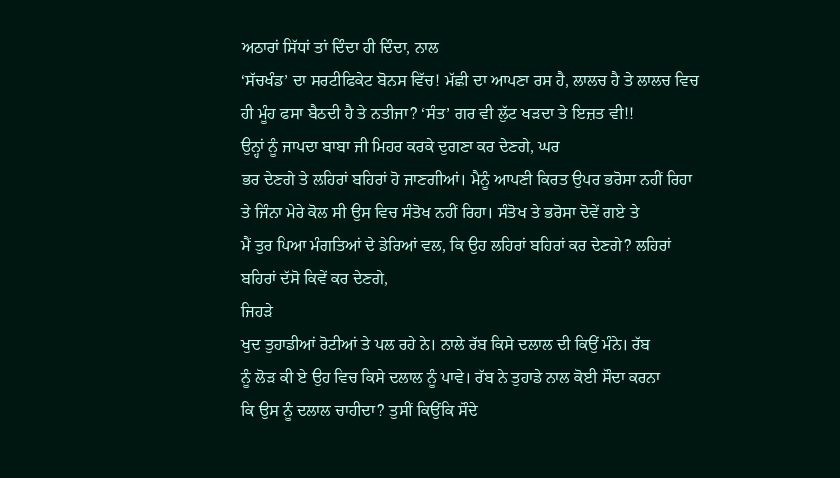ਅਠਾਰਾਂ ਸਿੱਧਾਂ ਤਾਂ ਦਿੰਦਾ ਹੀ ਦਿੰਦਾ, ਨਾਲ
‘ਸੱਚਖੰਡ’ ਦਾ ਸਰਟੀਫਿਕੇਟ ਬੋਨਸ ਵਿੱਚ! ਮੱਛੀ ਦਾ ਆਪਣਾ ਰਸ ਹੈ, ਲਾਲਚ ਹੈ ਤੇ ਲਾਲਚ ਵਿਚ
ਹੀ ਮੂੰਹ ਫਸਾ ਬੈਠਦੀ ਹੈ ਤੇ ਨਤੀਜਾ? ‘ਸੰਤ’ ਗਰ ਵੀ ਲੁੱਟ ਖੜਦਾ ਤੇ ਇਜ਼ਤ ਵੀ!!
ਉਨ੍ਹਾਂ ਨੂੰ ਜਾਪਦਾ ਬਾਬਾ ਜੀ ਮਿਹਰ ਕਰਕੇ ਦੁਗਣਾ ਕਰ ਦੇਣਗੇ, ਘਰ
ਭਰ ਦੇਣਗੇ ਤੇ ਲਹਿਰਾਂ ਬਹਿਰਾਂ ਹੋ ਜਾਣਗੀਆਂ। ਮੈਨੂੰ ਆਪਣੀ ਕਿਰਤ ਉਪਰ ਭਰੋਸਾ ਨਹੀਂ ਰਿਹਾ
ਤੇ ਜਿੰਨਾ ਮੇਰੇ ਕੋਲ ਸੀ ਉਸ ਵਿਚ ਸੰਤੋਖ ਨਹੀਂ ਰਿਹਾ। ਸੰਤੋਖ ਤੇ ਭਰੋਸਾ ਦੋਵੇਂ ਗਏ ਤੇ
ਮੈਂ ਤੁਰ ਪਿਆ ਮੰਗਤਿਆਂ ਦੇ ਡੇਰਿਆਂ ਵਲ, ਕਿ ਉਹ ਲਹਿਰਾਂ ਬਹਿਰਾਂ ਕਰ ਦੇਣਗੇ? ਲਹਿਰਾਂ
ਬਹਿਰਾਂ ਦੱਸੋ ਕਿਵੇਂ ਕਰ ਦੇਣਗੇ,
ਜਿਹੜੇ
ਖੁਦ ਤੁਹਾਡੀਆਂ ਰੋਟੀਆਂ ਤੇ ਪਲ ਰਹੇ ਨੇ। ਨਾਲੇ ਰੱਬ ਕਿਸੇ ਦਲਾਲ ਦੀ ਕਿਉਂ ਮੰਨੇ। ਰੱਬ
ਨੂੰ ਲੋੜ ਕੀ ਏ ਉਹ ਵਿਚ ਕਿਸੇ ਦਲਾਲ ਨੂੰ ਪਾਵੇ। ਰੱਬ ਨੇ ਤੁਹਾਡੇ ਨਾਲ ਕੋਈ ਸੌਦਾ ਕਰਨਾ
ਕਿ ਉਸ ਨੂੰ ਦਲਾਲ ਚਾਹੀਦਾ? ਤੁਸੀਂ ਕਿਉਂਕਿ ਸੌਦੇ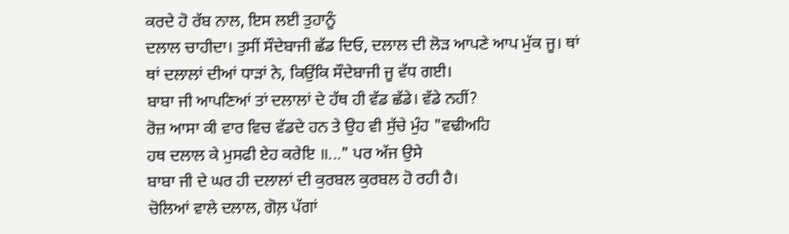ਕਰਦੇ ਹੋ ਰੱਬ ਨਾਲ, ਇਸ ਲਈ ਤੁਹਾਨੂੰ
ਦਲਾਲ ਚਾਹੀਦਾ। ਤੁਸੀਂ ਸੌਦੇਬਾਜੀ ਛੱਡ ਦਿਓ, ਦਲਾਲ ਦੀ ਲੋੜ ਆਪਣੇ ਆਪ ਮੁੱਕ ਜੂ। ਥਾਂ
ਥਾਂ ਦਲਾਲਾਂ ਦੀਆਂ ਧਾੜਾਂ ਨੇ, ਕਿਉਂਕਿ ਸੌਦੇਬਾਜੀ ਜੂ ਵੱਧ ਗਈ।
ਬਾਬਾ ਜੀ ਆਪਣਿਆਂ ਤਾਂ ਦਲਾਲਾਂ ਦੇ ਹੱਥ ਹੀ ਵੱਡ ਛੱਡੇ। ਵੱਡੇ ਨਹੀਂ?
ਰੋਜ਼ ਆਸਾ ਕੀ ਵਾਰ ਵਿਚ ਵੱਡਦੇ ਹਨ ਤੇ ਉਹ ਵੀ ਸੁੱਚੇ ਮੁੰਹ "ਵਢੀਅਹਿ
ਹਥ ਦਲਾਲ ਕੇ ਮੁਸਫੀ ਏਹ ਕਰੇਇ ॥..." ਪਰ ਅੱਜ ਉਸੇ
ਬਾਬਾ ਜੀ ਦੇ ਘਰ ਹੀ ਦਲਾਲਾਂ ਦੀ ਕੁਰਬਲ ਕੁਰਬਲ ਹੋ ਰਹੀ ਹੈ।
ਚੋਲਿਆਂ ਵਾਲੇ ਦਲਾਲ, ਗੋਲ਼ ਪੱਗਾਂ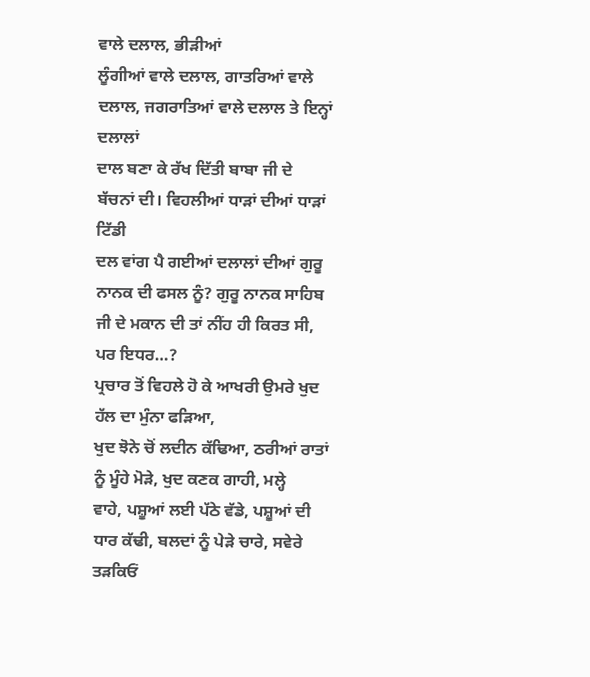ਵਾਲੇ ਦਲਾਲ, ਭੀੜੀਆਂ
ਲੂੰਗੀਆਂ ਵਾਲੇ ਦਲਾਲ, ਗਾਤਰਿਆਂ ਵਾਲੇ ਦਲਾਲ, ਜਗਰਾਤਿਆਂ ਵਾਲੇ ਦਲਾਲ ਤੇ ਇਨ੍ਹਾਂ ਦਲਾਲਾਂ
ਦਾਲ ਬਣਾ ਕੇ ਰੱਖ ਦਿੱਤੀ ਬਾਬਾ ਜੀ ਦੇ ਬੱਚਨਾਂ ਦੀ। ਵਿਹਲੀਆਂ ਧਾੜਾਂ ਦੀਆਂ ਧਾੜਾਂ ਟਿੱਡੀ
ਦਲ ਵਾਂਗ ਪੈ ਗਈਆਂ ਦਲਾਲਾਂ ਦੀਆਂ ਗੁਰੂ ਨਾਨਕ ਦੀ ਫਸਲ ਨੂੰ? ਗੁਰੂ ਨਾਨਕ ਸਾਹਿਬ
ਜੀ ਦੇ ਮਕਾਨ ਦੀ ਤਾਂ ਨੀਂਹ ਹੀ ਕਿਰਤ ਸੀ, ਪਰ ਇਧਰ…?
ਪ੍ਰਚਾਰ ਤੋਂ ਵਿਹਲੇ ਹੋ ਕੇ ਆਖਰੀ ਉਮਰੇ ਖੁਦ ਹੱਲ ਦਾ ਮੁੰਨਾ ਫੜਿਆ,
ਖੁਦ ਝੋਨੇ ਚੋਂ ਲਦੀਨ ਕੱਢਿਆ, ਠਰੀਆਂ ਰਾਤਾਂ ਨੂੰ ਮੂੰਹੇ ਮੋੜੇ, ਖੁਦ ਕਣਕ ਗਾਹੀ, ਮਲ੍ਹੇ
ਵਾਹੇ, ਪਸ਼ੂਆਂ ਲਈ ਪੱਠੇ ਵੱਡੇ, ਪਸ਼ੂਆਂ ਦੀ ਧਾਰ ਕੱਢੀ, ਬਲਦਾਂ ਨੂੰ ਪੇੜੇ ਚਾਰੇ, ਸਵੇਰੇ
ਤੜਕਿਓਂ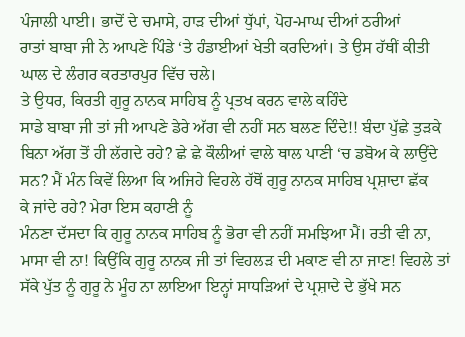ਪੰਜਾਲੀ ਪਾਈ। ਭਾਦੋਂ ਦੇ ਚਮਾਸੇ, ਹਾੜ ਦੀਆਂ ਧੁੱਪਾਂ, ਪੋਹ-ਮਾਘ ਦੀਆਂ ਠਰੀਆਂ
ਰਾਤਾਂ ਬਾਬਾ ਜੀ ਨੇ ਆਪਣੇ ਪਿੰਡੇ ‘ਤੇ ਹੰਡਾਈਆਂ ਖੇਤੀ ਕਰਦਿਆਂ। ਤੇ ਉਸ ਹੱਥੀਂ ਕੀਤੀ
ਘਾਲ ਦੇ ਲੰਗਰ ਕਰਤਾਰਪੁਰ ਵਿੱਚ ਚਲੇ।
ਤੇ ਉਧਰ, ਕਿਰਤੀ ਗੁਰੂ ਨਾਨਕ ਸਾਹਿਬ ਨੂੰ ਪ੍ਰਤਖ ਕਰਨ ਵਾਲੇ ਕਹਿੰਦੇ
ਸਾਡੇ ਬਾਬਾ ਜੀ ਤਾਂ ਜੀ ਆਪਣੇ ਡੇਰੇ ਅੱਗ ਵੀ ਨਹੀਂ ਸਨ ਬਲਣ ਦਿੰਦੇ!! ਬੰਦਾ ਪੁੱਛੇ ਤੁੜਕੇ
ਬਿਨਾ ਅੱਗ ਤੋਂ ਹੀ ਲੱਗਦੇ ਰਹੇ? ਛੇ ਛੇ ਕੌਲੀਆਂ ਵਾਲੇ ਥਾਲ ਪਾਣੀ ‘ਚ ਡਬੋਅ ਕੇ ਲਾਉਂਦੇ
ਸਨ? ਮੈਂ ਮੰਨ ਕਿਵੇਂ ਲਿਆ ਕਿ ਅਜਿਹੇ ਵਿਹਲੇ ਹੱਥੋਂ ਗੁਰੂ ਨਾਨਕ ਸਾਹਿਬ ਪ੍ਰਸ਼ਾਦਾ ਛੱਕ
ਕੇ ਜਾਂਦੇ ਰਹੇ? ਮੇਰਾ ਇਸ ਕਹਾਣੀ ਨੂੰ
ਮੰਨਣਾ ਦੱਸਦਾ ਕਿ ਗੁਰੂ ਨਾਨਕ ਸਾਹਿਬ ਨੂੰ ਭੋਰਾ ਵੀ ਨਹੀਂ ਸਮਝਿਆ ਮੈਂ। ਰਤੀ ਵੀ ਨਾ,
ਮਾਸਾ ਵੀ ਨਾ! ਕਿਉਂਕਿ ਗੁਰੂ ਨਾਨਕ ਜੀ ਤਾਂ ਵਿਹਲੜ ਦੀ ਮਕਾਣ ਵੀ ਨਾ ਜਾਣ! ਵਿਹਲੇ ਤਾਂ
ਸੱਕੇ ਪੁੱਤ ਨੂੰ ਗੁਰੂ ਨੇ ਮੂੰਹ ਨਾ ਲਾਇਆ ਇਨ੍ਹਾਂ ਸਾਧੜਿਆਂ ਦੇ ਪ੍ਰਸ਼ਾਦੇ ਦੇ ਭੁੱਖੇ ਸਨ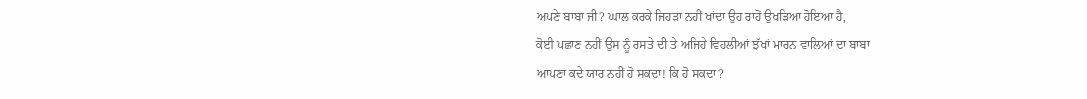ਅਪਣੇ ਬਾਬਾ ਜੀ? ਘਾਲ ਕਰਕੇ ਜਿਹੜਾ ਨਹੀਂ ਖਾਂਦਾ ਉਹ ਰਾਹੋਂ ਉਖੜਿਆ ਹੋਇਆ ਹੈ,
ਕੋਈ ਪਛਾਣ ਨਹੀਂ ਉਸ ਨੂੰ ਰਸਤੇ ਦੀ ਤੇ ਅਜਿਹੇ ਵਿਹਲੀਆਂ ਝੱਖਾਂ ਮਾਰਨ ਵਾਲਿਆਂ ਦਾ ਬਾਬਾ
ਆਪਣਾ ਕਦੇ ਯਾਰ ਨਹੀਂ ਹੋ ਸਕਦਾ! ਕਿ ਹੋ ਸਕਦਾ?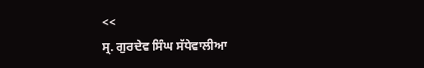<<
ਸ੍ਰ. ਗੁਰਦੇਵ ਸਿੰਘ ਸੱਧੇਵਾਲੀਆ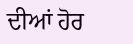ਦੀਆਂ ਹੋਰ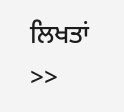ਲਿਖਤਾਂ
>>